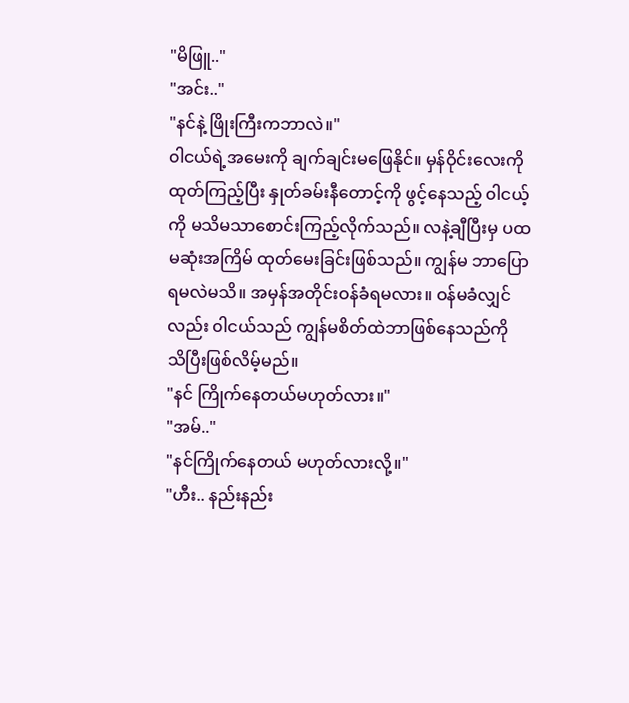"မိဖြူ.."
"အင်း.."
"နင်နဲ့ ဖြိုးကြီးကဘာလဲ။"
၀ါငယ်ရဲ့အမေးကို ချက်ချင်းမဖြေနိုင်။ မှန်ဝိုင်းလေးကိုထုတ်ကြည့်ပြီး နှုတ်ခမ်းနီတောင့်ကို ဖွင့်နေသည့် ၀ါငယ့်ကို မသိမသာစောင်းကြည့်လိုက်သည်။ လနဲ့ချီပြီးမှ ပထမဆုံးအကြိမ် ထုတ်မေးခြင်းဖြစ်သည်။ ကျွန်မ ဘာပြောရမလဲမသိ။ အမှန်အတိုင်းဝန်ခံရမလား။ ဝန်မခံလျှင်လည်း ၀ါငယ်သည် ကျွန်မစိတ်ထဲဘာဖြစ်နေသည်ကို သိပြီးဖြစ်လိမ့်မည်။
"နင် ကြိုက်နေတယ်မဟုတ်လား။"
"အမ်.."
"နင်ကြိုက်နေတယ် မဟုတ်လားလို့။"
"ဟီး.. နည်းနည်း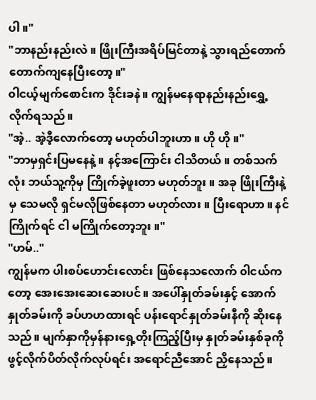ပါ။"
"ဘာနည်းနည်းလဲ။ ဖြိုးကြီးအရိပ်မြင်တာနဲ့ သွားရည်တောက်တောက်ကျနေပြီးတော့။"
၀ါငယ့်မျက်စောင်းက ဒိုင်းခနဲ။ ကျွန်မနေရာနည်းနည်းရွှေ့လိုက်ရသည်။
"အဲ့.. အဲ့ဒီ့လောက်တော့ မဟုတ်ပါဘူးဟာ။ ဟို ဟို။"
"ဘာမှရှင်းပြမနေနဲ့။ နင့်အကြောင်း ငါသိတယ်။ တစ်သက်လုံး ဘယ်သူ့ကိုမှ ကြိုက်ခဲ့ဖူးတာ မဟုတ်ဘူး။ အခု ဖြိုးကြီးနဲ့မှ သေမလို ရှင်မလိုဖြစ်နေတာ မဟုတ်လား။ ပြီးရောဟာ။ နင် ကြိုက်ရင် ငါ မကြိုက်တော့ဘူး။"
"ဟမ်.."
ကျွန်မက ပါးစပ်ဟောင်းလောင်း ဖြစ်နေသလောက် ၀ါငယ်ကတော့ အေးအေးဆေးဆေးပင်။ အပေါ်နှုတ်ခမ်းနှင့် အောက်နှုတ်ခမ်းကို ခပ်ဟဟထားရင် ပန်းရောင်နှုတ်ခမ်းနီကို ဆိုးနေသည်။ မျက်နှာကိုမှန်နားရှေ့တိုးကြည့်ပြီးမှ နှုတ်ခမ်းနှစ်ခုကို ဖွင့်လိုက်ပိတ်လိုက်လုပ်ရင်း အရောင်ညီအောင် ညှိနေသည်။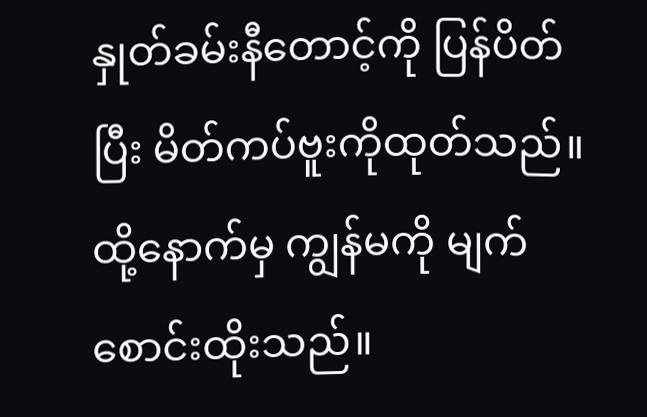နှုတ်ခမ်းနီတောင့်ကို ပြန်ပိတ်ပြီး မိတ်ကပ်ဗူးကိုထုတ်သည်။ ထို့နောက်မှ ကျွန်မကို မျက်စောင်းထိုးသည်။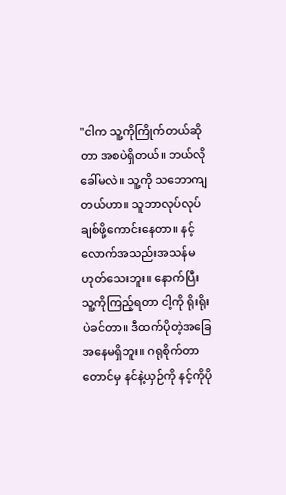"ငါက သူ့ကိုကြိုက်တယ်ဆိုတာ အစပဲရှိတယ်။ ဘယ်လိုခေါ်မလဲ။ သူ့ကို သဘောကျတယ်ဟာ။ သူဘာလုပ်လုပ် ချစ်ဖို့ကောင်းနေတာ။ နင့်လောက်အသည်းအသန်မဟုတ်သေးဘူး။ နောက်ပြီး သူ့ကိုကြည့်ရတာ ငါ့ကို ရိုးရိုးပဲခင်တာ။ ဒီထက်ပိုတဲ့အခြေအနေမရှိဘူး။ ဂရုစိုက်တာတောင်မှ နင်နဲ့ယှဉ်ကို နင့်ကိုပို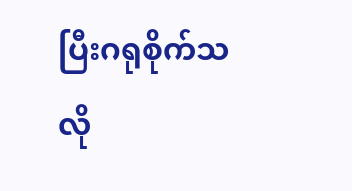ပြီးဂရုစိုက်သလို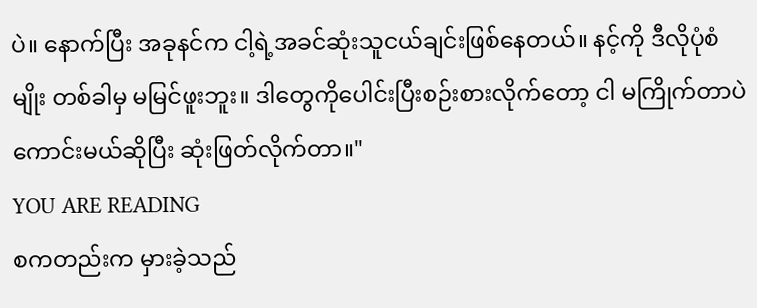ပဲ။ နောက်ပြီး အခုနင်က ငါ့ရဲ့အခင်ဆုံးသူငယ်ချင်းဖြစ်နေတယ်။ နင့်ကို ဒီလိုပုံစံမျိုး တစ်ခါမှ မမြင်ဖူးဘူး။ ဒါတွေကိုပေါင်းပြီးစဉ်းစားလိုက်တော့ ငါ မကြိုက်တာပဲကောင်းမယ်ဆိုပြီး ဆုံးဖြတ်လိုက်တာ။"
YOU ARE READING
စကတည်းက မှားခဲ့သည်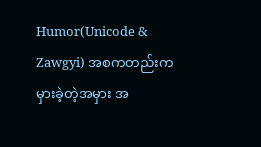Humor(Unicode & Zawgyi) အစကတည်းက မှားခဲ့တဲ့အမှား အ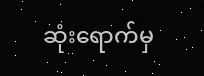ဆုံးရောက်မှ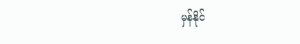မှန်နိုင်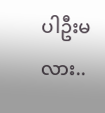ပါဦးမလား..